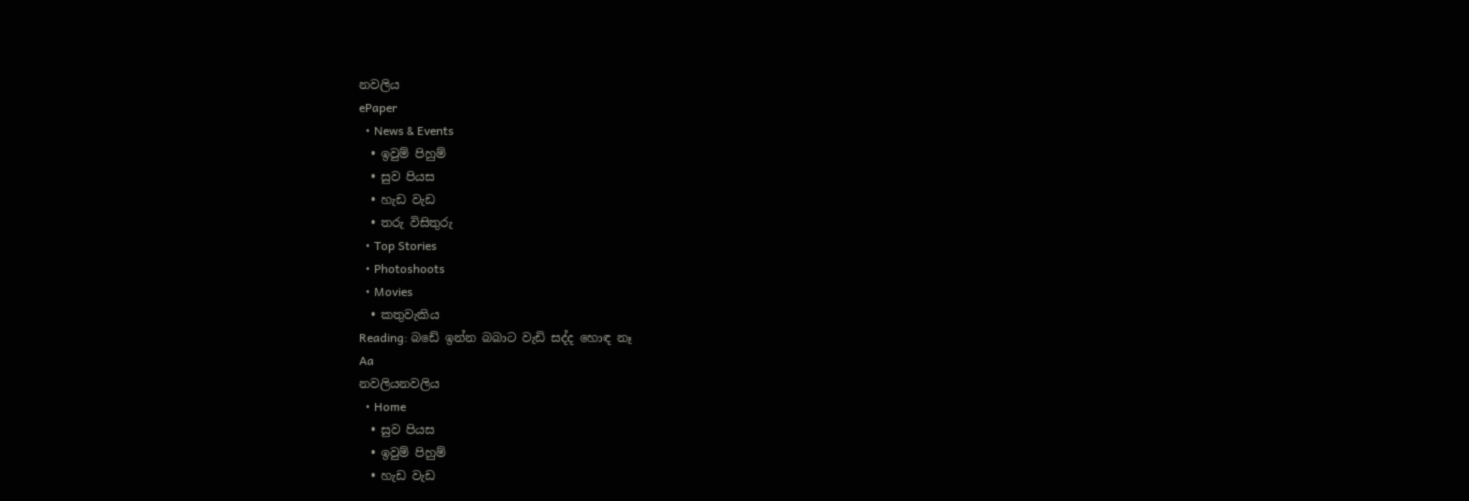නවලිය
ePaper
  • News & Events
  • ඉවුම් පිහුම්
  • සුව පියස
  • හැඩ වැඩ
  • තරු විසිතුරු
  • Top Stories
  • Photoshoots
  • Movies
  • කතුවැකිය
Reading: බඩේ ඉන්න බබාට වැඩි සද්ද හොඳ නෑ
Aa
නවලියනවලිය
  • Home
  • සුව පියස
  • ඉවුම් පිහුම්
  • හැඩ වැඩ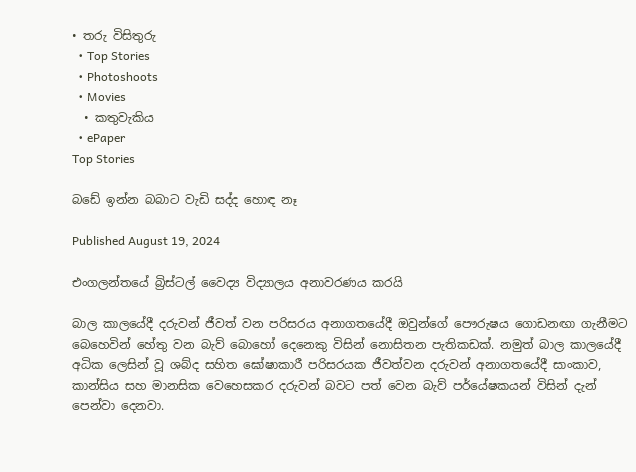• තරු විසිතුරු
  • Top Stories
  • Photoshoots
  • Movies
  • කතුවැකිය
  • ePaper
Top Stories

බඩේ ඉන්න බබාට වැඩි සද්ද හොඳ නෑ

Published August 19, 2024

එංගලන්තයේ බ්‍රිස්ටල් වෛද්‍ය විද්‍යාලය අනාවරණය කරයි

බාල කාලයේදී දරුවන් ජීවත් වන පරිසරය අනාගතයේදී ඔවුන්ගේ පෞරුෂය ගොඩනඟා ගැනීමට බෙහෙවින් හේතු වන බැව් බොහෝ දෙනෙකු විසින් නොසිතන පැතිකඩක්. නමුත් බාල කාලයේදී අධික ලෙසින් වූ ශබ්ද සහිත ඝෝෂාකාරී පරිසරයක ජීවත්වන දරුවන් අනාගතයේදී සාංකාව, කාන්සිය සහ මානසික වෙහෙසකර දරුවන් බවට පත් වෙන බැව් පර්යේෂකයන් විසින් දැන් පෙන්වා දෙනවා.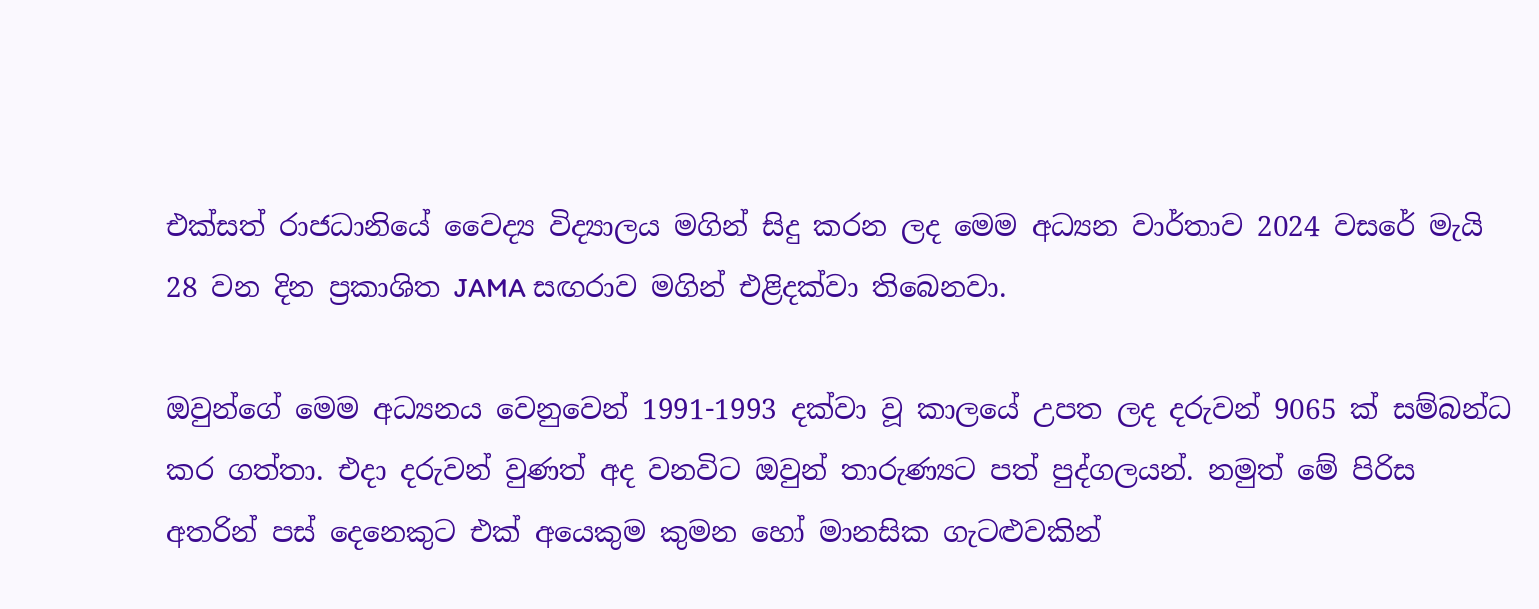එක්සත් රාජධානියේ වෛද්‍ය විද්‍යාලය මගින් සිදු කරන ලද මෙම අධ්‍යන වාර්තාව 2024 වසරේ මැයි 28 වන දින ප්‍රකාශිත JAMA සඟරාව මගින් එළිදක්වා තිබෙනවා.

ඔවුන්ගේ මෙම අධ්‍යනය වෙනුවෙන් 1991-1993 දක්වා වූ කාලයේ උපත ලද දරුවන් 9065 ක් සම්බන්ධ කර ගත්තා. එදා දරුවන් වුණත් අද වනවිට ඔවුන් තාරුණ්‍යට පත් පුද්ගලයන්. නමුත් මේ පිරිස අතරින් පස් දෙනෙකුට එක් අයෙකුම කුමන හෝ මානසික ගැටළුවකින්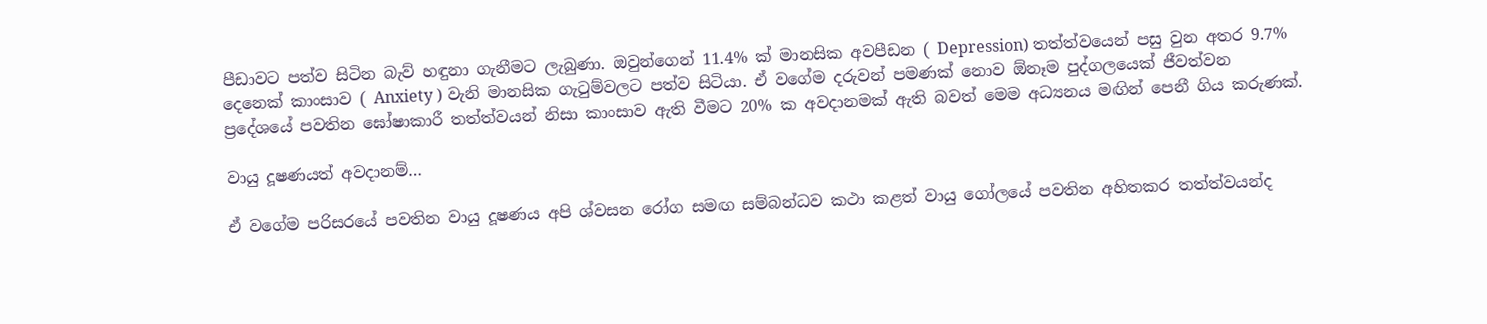පීඩාවට පත්ව සිටින බැව් හඳුනා ගැනීමට ලැබුණා. ඔවුන්ගෙන් 11.4% ක් මානසික අවපීඩන ( Depression) තත්ත්වයෙන් පසු වුන අතර 9.7% දෙනෙක් කාංසාව ( Anxiety ) වැනි මානසික ගැටුම්වලට පත්ව සිටියා. ඒ වගේම දරුවන් පමණක් නොව ඕනෑම පුද්ගලයෙක් ජීවත්වන ප්‍රදේශයේ පවතින ඝෝෂාකාරී තත්ත්වයන් නිසා කාංසාව ඇති වීමට 20% ක අවදානමක් ඇති බවත් මෙම අධ්‍යනය මඟින් පෙනී ගිය කරුණක්.

වායු දූෂණයත් අවදානම්…

ඒ වගේම පරිසරයේ පවතින වායු දූෂණය අපි ශ්වසන රෝග සමඟ සම්බන්ධව කථා කළත් වායු ගෝලයේ පවතින අහිතකර තත්ත්වයන්ද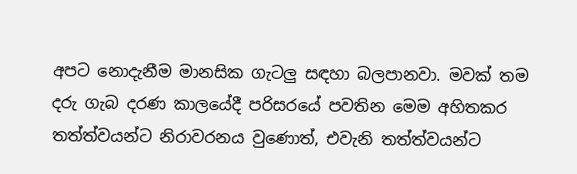අපට නොදැනීම මානසික ගැටලු සඳහා බලපානවා. මවක් තම දරු ගැබ දරණ කාලයේදී පරිසරයේ පවතින මෙම අහිතකර තත්ත්වයන්ට නිරාවරනය වුණොත්, එවැනි තත්ත්වයන්ට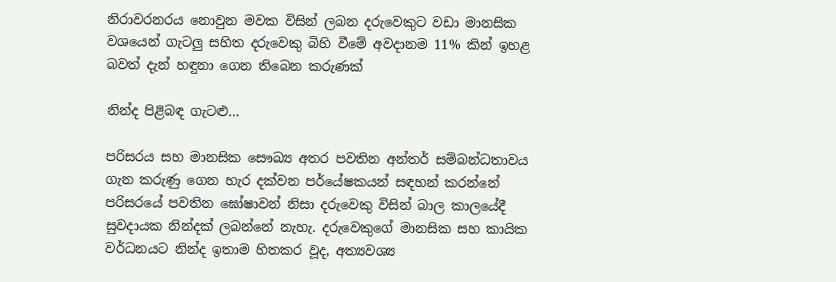නිරාවරනරය නොවුන මවක විසින් ලබන දරුවෙකුට වඩා මානසික වශයෙන් ගැටලු සහිත දරුවෙකු බිහි වීමේ අවදානම 11% කින් ඉහළ බවත් දැන් හඳුනා ගෙන තිබෙන කරුණක්

නින්ද පිළිබඳ ගැටළු…

පරිසරය සහ මානසික සෞඛ්‍ය අතර පවතින අන්තර් සම්බන්ධතාවය ගැන කරුණු ගෙන හැර දක්වන පර්යේෂකයන් සඳහන් කරන්නේ පරිසරයේ පවතින ඝෝෂාවන් නිසා දරුවෙකු විසින් බාල කාලයේදී සුවදායක නින්දක් ලබන්නේ නැහැ. දරුවෙකුගේ මානසික සහ කායික වර්ධනයට නින්ද ඉතාම හිතකර වූද, අත්‍යවශ්‍ය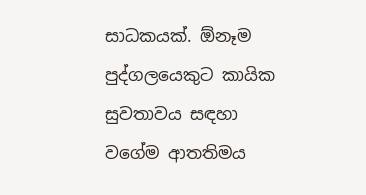සාධකයක්. ඕනෑම පුද්ගලයෙකුට කායික සුවතාවය සඳහා වගේම ආතතිමය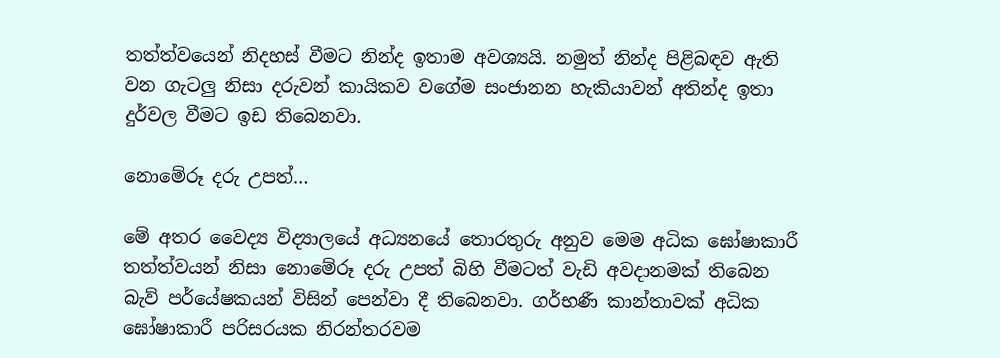තත්ත්වයෙන් නිදහස් වීමට නින්ද ඉතාම අවශ්‍යයි. නමුත් නින්ද පිළිබඳව ඇති වන ගැටලු නිසා දරුවන් කායිකව වගේම සංජානන හැකියාවන් අතින්ද ඉතා දුර්වල වීමට ඉඩ තිබෙනවා.

නොමේරූ දරු උපත්…

මේ අතර වෛද්‍ය විද්‍යාලයේ අධ්‍යනයේ තොරතුරු අනුව මෙම අධික ඝෝෂාකාරී තත්ත්වයන් නිසා නොමේරූ දරු උපත් බිහි වීමටත් වැඩි අවදානමක් තිබෙන බැව් පර්යේෂකයන් විසින් පෙන්වා දී තිබෙනවා. ගර්භණී කාන්තාවක් අධික ඝෝෂාකාරී පරිසරයක නිරන්තරවම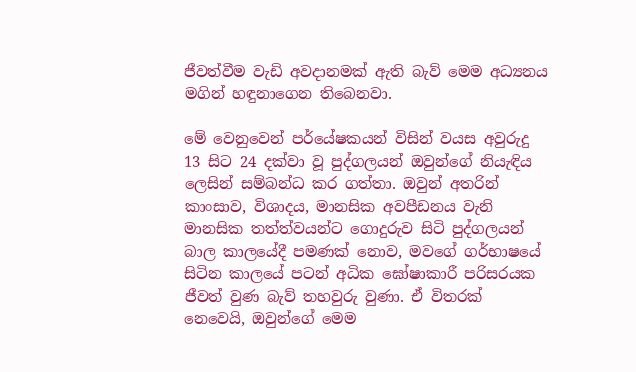ජීවත්වීම වැඩි අවදානමක් ඇති බැව් මෙම අධ්‍යනය මගින් හඳුනාගෙන තිබෙනවා.

මේ වෙනුවෙන් පර්යේෂකයන් විසින් වයස අවුරුදු 13 සිට 24 දක්වා වූ පුද්ගලයන් ඔවුන්ගේ නියැඳිය ලෙසින් සම්බන්ධ කර ගත්තා. ඔවුන් අතරින් කාංසාව, විශාදය, මානසික අවපීඩනය වැනි මානසික තත්ත්වයන්ට ගොදුරුව සිටි පුද්ගලයන් බාල කාලයේදී පමණක් නොව, මවගේ ගර්භාෂයේ සිටින කාලයේ පටන් අධික ඝෝෂාකාරී පරිසරයක ජීවත් වුණ බැව් තහවුරු වුණා. ඒ විතරක් නෙවෙයි, ඔවුන්ගේ මෙම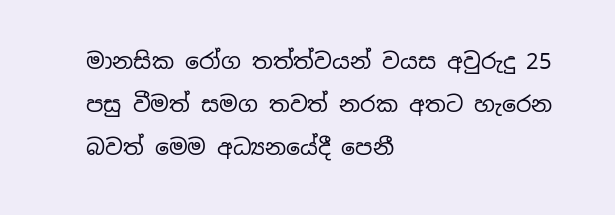මානසික රෝග තත්ත්වයන් වයස අවුරුදු 25 පසු වීමත් සමග තවත් නරක අතට හැරෙන බවත් මෙම අධ්‍යනයේදී පෙනී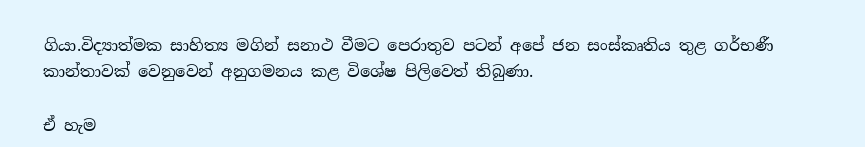ගියා.විද්‍යාත්මක සාහිත්‍ය මගින් සනාථ වීමට පෙරාතුව පටන් අපේ ජන සංස්කෘතිය තුළ ගර්භණී කාන්තාවක් වෙනුවෙන් අනුගමනය කළ විශේෂ පිලිවෙත් තිබුණා.

ඒ හැම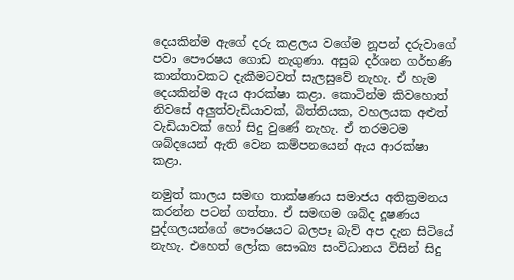දෙයකින්ම ඇගේ දරු කළලය වගේම නූපන් දරුවාගේ පවා පෞරෂය ගොඩ නැගුණා. අසුබ දර්ශන ගර්භණි කාන්තාවකට දැකීමටවත් සැලසුවේ නැහැ. ඒ හැම දෙයකින්ම ඇය ආරක්ෂා කළා. කොටින්ම කිවහොත් නිවසේ අලුත්වැඩියාවක්, බිත්තියක, වහලයක අළුත් වැඩියාවක් හෝ සිදු වුණේ නැහැ. ඒ තරමටම ශබ්දයෙන් ඇති වෙන කම්පනයෙන් ඇය ආරක්ෂා කළා.

නමුත් කාලය සමඟ තාක්ෂණය සමාජය අතික්‍රමනය කරන්න පටන් ගත්තා. ඒ සමඟම ශබ්ද දූෂණය පුද්ගලයන්ගේ පෞරෂයට බලපෑ බැව් අප දැන සිටියේ නැහැ. එහෙත් ලෝක සෞඛ්‍ය සංවිධානය විසින් සිදු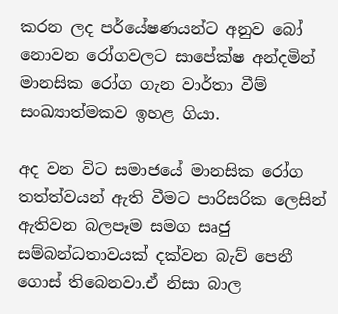කරන ලද පර්යේෂණයන්ට අනුව බෝ නොවන රෝගවලට සාපේක්ෂ අන්දමින් මානසික රෝග ගැන වාර්තා වීම් සංඛ්‍යාත්මකව ඉහළ ගියා.

අද වන විට සමාජයේ මානසික රෝග තත්ත්වයන් ඇති වීමට පාරිසරික ලෙසින් ඇතිවන බලපෑම සමග සෘජු සම්බන්ධතාවයක් දක්වන බැව් පෙනී ගොස් තිබෙනවා.ඒ නිසා බාල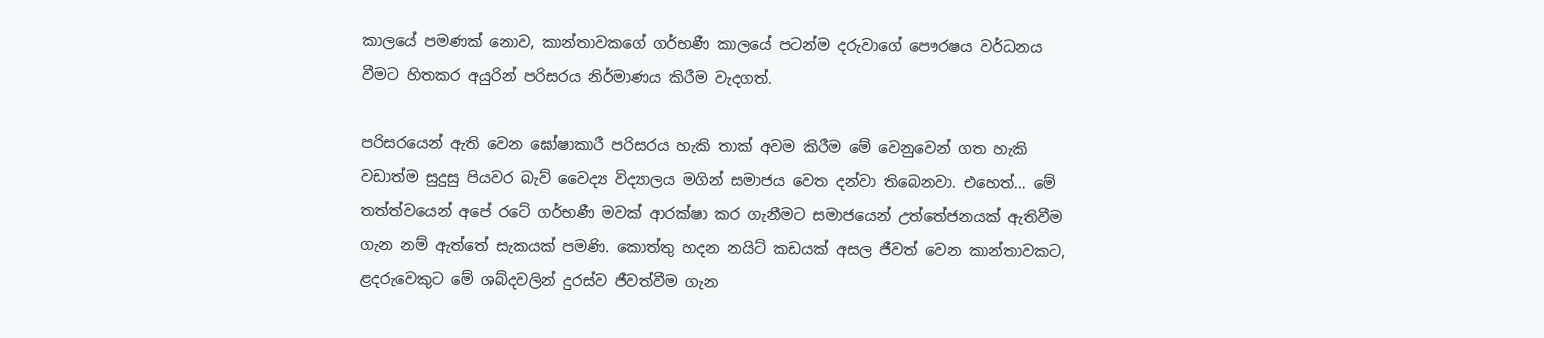කාලයේ පමණක් නොව, කාන්තාවකගේ ගර්භණී කාලයේ පටන්ම දරුවාගේ පෞරෂය වර්ධනය වීමට හිතකර අයුරින් පරිසරය නිර්මාණය කිරීම වැදගත්.

පරිසරයෙන් ඇති වෙන ඝෝෂාකාරී පරිසරය හැකි තාක් අවම කිරීම මේ වෙනුවෙන් ගත හැකි වඩාත්ම සුදුසු පියවර බැව් වෛද්‍ය විද්‍යාලය මගින් සමාජය වෙත දන්වා තිබෙනවා. එහෙත්… මේ තත්ත්වයෙන් අපේ රටේ ගර්භණී මවක් ආරක්ෂා කර ගැනීමට සමාජයෙන් උත්තේජනයක් ඇතිවීම ගැන නම් ඇත්තේ සැකයක් පමණි. කොත්තු හදන නයිට් කඩයක් අසල ජීවත් වෙන කාන්තාවකට, ළදරුවෙකුට මේ ශබ්දවලින් දුරස්ව ජීවත්වීම ගැන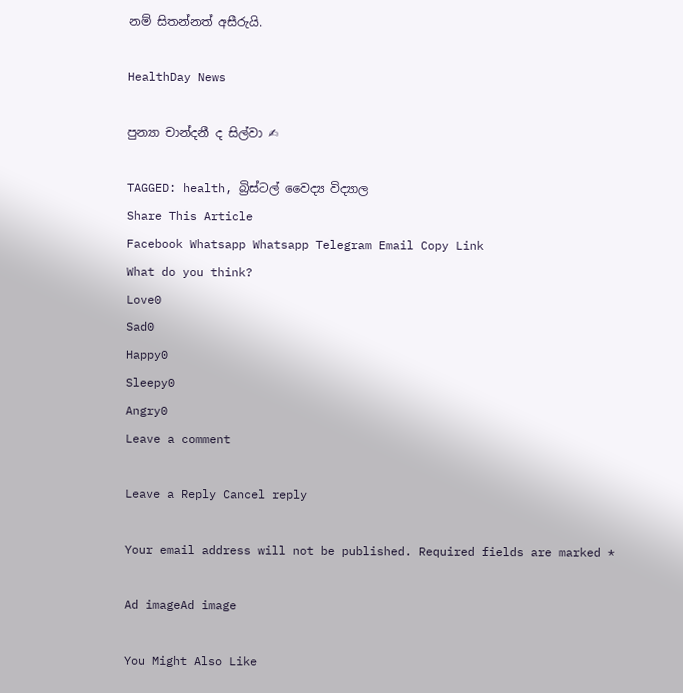නම් සිතන්නත් අසීරුයි.

HealthDay News

පුන්‍යා චාන්දනී ද සිල්වා ✍

TAGGED: health, බ්‍රිස්ටල් වෛද්‍ය විද්‍යාල
Share This Article
Facebook Whatsapp Whatsapp Telegram Email Copy Link
What do you think?
Love0
Sad0
Happy0
Sleepy0
Angry0
Leave a comment

Leave a Reply Cancel reply

Your email address will not be published. Required fields are marked *

Ad imageAd image

You Might Also Like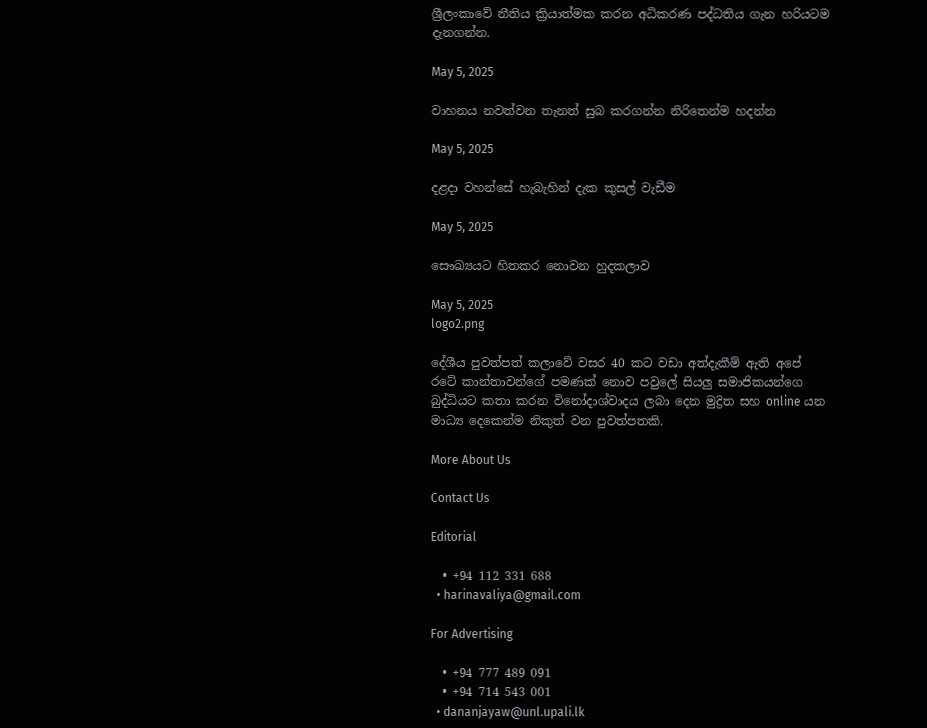ශ්‍රීලංකාවේ නීතිය ක්‍රියාත්මක කරන අධිකරණ පද්ධතිය ගැන හරියටම දැනගන්න.

May 5, 2025

වාහනය නවත්වන තැනත් සුබ කරගන්න නිරිතෙන්ම හදන්න

May 5, 2025

දළදා වහන්සේ හැබැහින් දැක කුසල් වැඩීම

May 5, 2025

සෞඛ්‍යයට හිතකර නොවන හුදකලාව

May 5, 2025
logo2.png

දේශීය පුවත්පත් කලාවේ වසර 40 කට වඩා අත්දැකීම් ඇති අපේ රටේ කාන්තාවන්ගේ පමණක් නොව පවුලේ සියලු සමාජිකයන්ගෙ බුද්ධියට කතා කරන විනෝදාශ්වාදය ලබා දෙන මුද්‍රිත සහ online යන මාධ්‍ය දෙකෙන්ම නිකුත් වන පුවත්පතකි.

More About Us

Contact Us

Editorial

  • +94 112 331 688
  • harinavaliya@gmail.com

For Advertising

  • +94 777 489 091
  • +94 714 543 001
  • dananjayaw@unl.upali.lk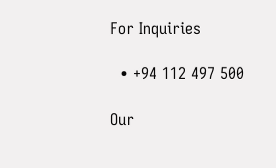For Inquiries

  • +94 112 497 500

Our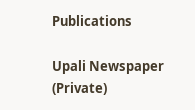Publications

Upali Newspaper (Private)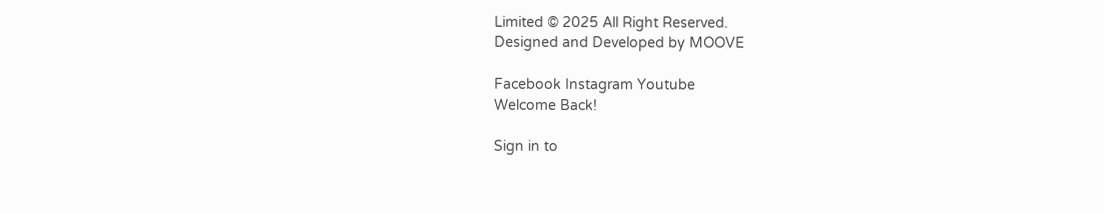Limited © 2025 All Right Reserved.
Designed and Developed by MOOVE

Facebook Instagram Youtube
Welcome Back!

Sign in to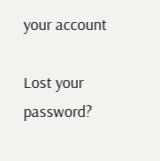your account

Lost your password?